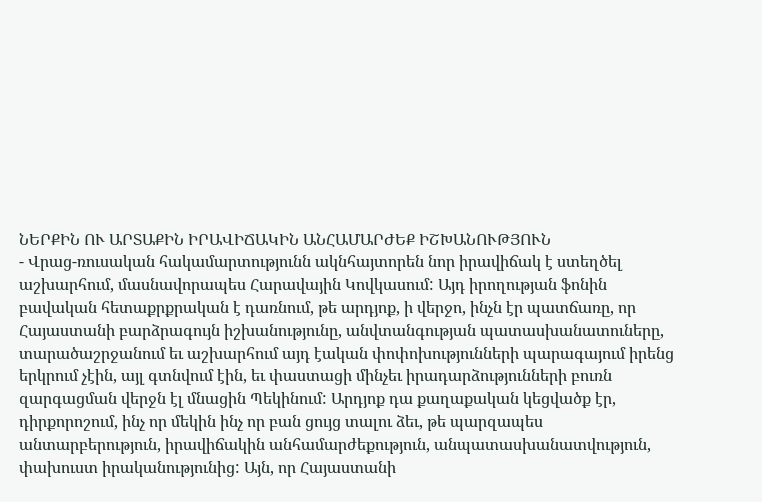ՆԵՐՔԻՆ ՈՒ ԱՐՏԱՔԻՆ ԻՐԱՎԻՃԱԿԻՆ ԱՆՀԱՄԱՐԺԵՔ ԻՇԽԱՆՈՒԹՅՈՒՆ
- Վրաց-ռուսական հակամարտությունն ակնհայտորեն նոր իրավիճակ է ստեղծել աշխարհում, մասնավորապես Հարավային Կովկասում: Այդ իրողության ֆոնին բավական հետաքրքրական է դառնում, թե արդյոք, ի վերջո, ինչն էր պատճառը, որ Հայաստանի բարձրագույն իշխանությունը, անվտանգության պատասխանատուները, տարածաշրջանում եւ աշխարհում այդ էական փոփոխությունների պարագայում իրենց երկրում չէին, այլ գտնվում էին, եւ փաստացի մինչեւ իրադարձությունների բուռն զարգացման վերջն էլ մնացին Պեկինում: Արդյոք դա քաղաքական կեցվածք էր, դիրքորոշում, ինչ որ մեկին ինչ որ բան ցույց տալու ձեւ, թե պարզապես անտարբերություն, իրավիճակին անհամարժեքություն, անպատասխանատվություն, փախուստ իրականությունից: Այն, որ Հայաստանի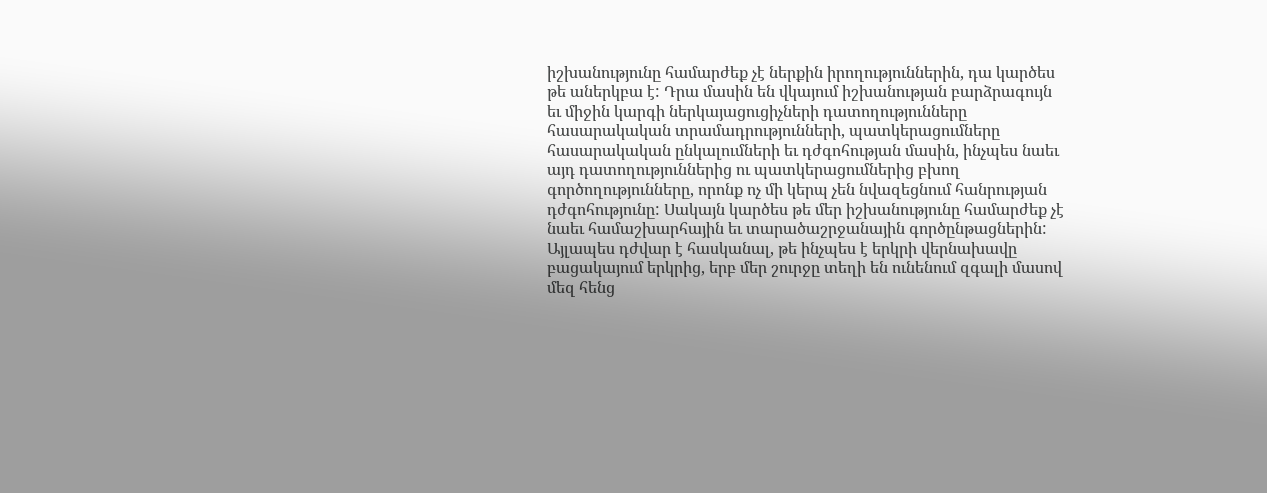իշխանությունը համարժեք չէ ներքին իրողություններին, դա կարծես թե աներկբա է: Դրա մասին են վկայում իշխանության բարձրագույն եւ միջին կարգի ներկայացուցիչների դատողությունները հասարակական տրամադրությունների, պատկերացումները հասարակական ընկալումների եւ դժգոհության մասին, ինչպես նաեւ այդ դատողություններից ու պատկերացումներից բխող գործողությունները, որոնք ոչ մի կերպ չեն նվազեցնում հանրության դժգոհությունը: Սակայն կարծես թե մեր իշխանությունը համարժեք չէ նաեւ համաշխարհային եւ տարածաշրջանային գործընթացներին: Այլապես դժվար է հասկանալ, թե ինչպես է երկրի վերնախավը բացակայում երկրից, երբ մեր շուրջը տեղի են ունենում զգալի մասով մեզ հենց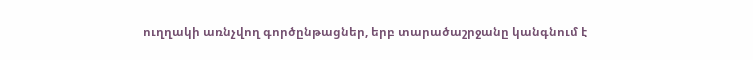ուղղակի առնչվող գործընթացներ, երբ տարածաշրջանը կանգնում է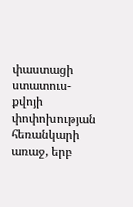փաստացի ստատուս-քվոյի փոփոխության հեռանկարի առաջ, երբ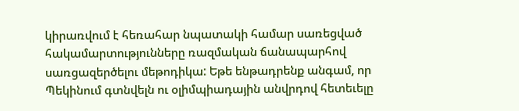կիրառվում է հեռահար նպատակի համար սառեցված հակամարտությունները ռազմական ճանապարհով սառցազերծելու մեթոդիկա: Եթե ենթադրենք անգամ, որ Պեկինում գտնվելն ու օլիմպիադային անվրդով հետեւելը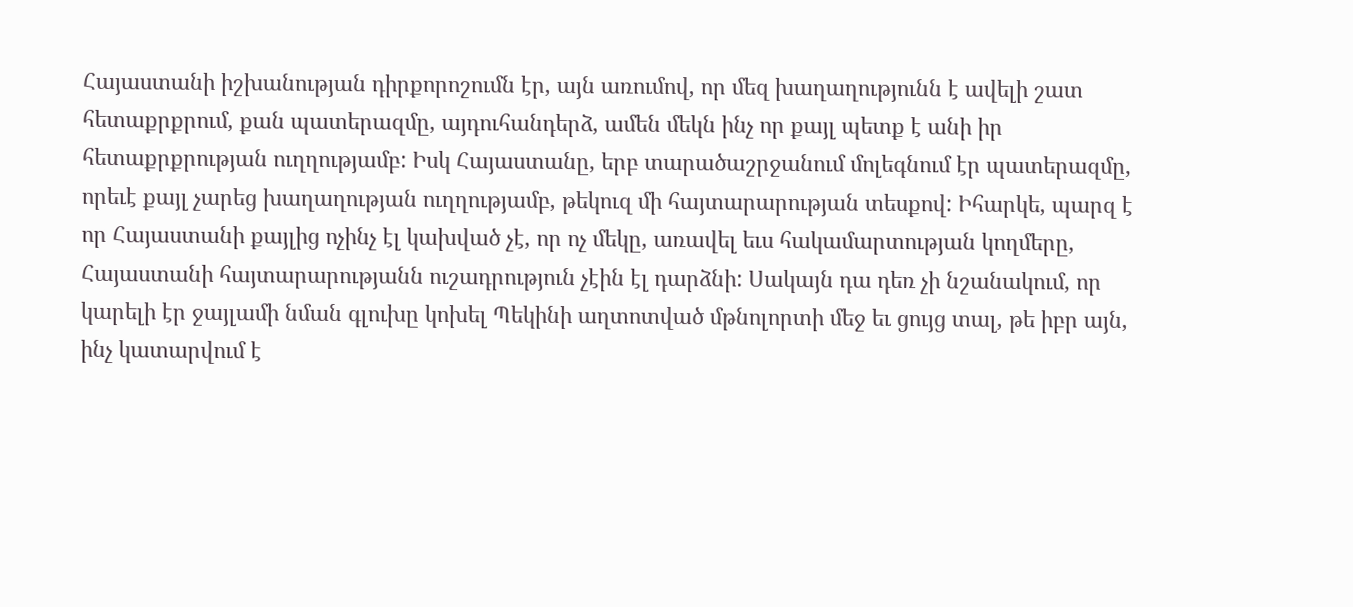Հայաստանի իշխանության դիրքորոշումն էր, այն առումով, որ մեզ խաղաղությունն է ավելի շատ հետաքրքրում, քան պատերազմը, այդուհանդերձ, ամեն մեկն ինչ որ քայլ պետք է անի իր հետաքրքրության ուղղությամբ: Իսկ Հայաստանը, երբ տարածաշրջանում մոլեգնում էր պատերազմը, որեւէ քայլ չարեց խաղաղության ուղղությամբ, թեկուզ մի հայտարարության տեսքով: Իհարկե, պարզ է որ Հայաստանի քայլից ոչինչ էլ կախված չէ, որ ոչ մեկը, առավել եւս հակամարտության կողմերը, Հայաստանի հայտարարությանն ուշադրություն չէին էլ դարձնի: Սակայն դա դեռ չի նշանակում, որ կարելի էր ջայլամի նման գլուխը կոխել Պեկինի աղտոտված մթնոլորտի մեջ եւ ցույց տալ, թե իբր այն, ինչ կատարվում է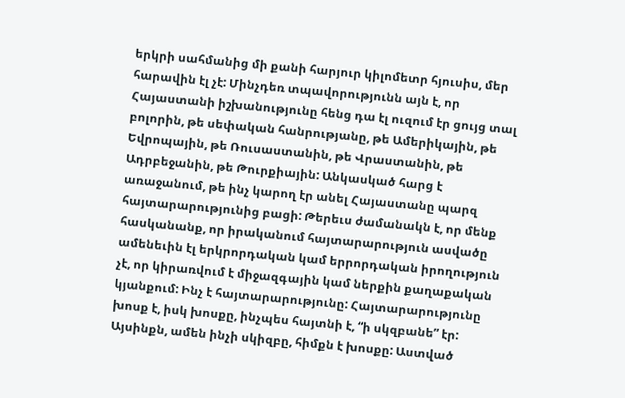երկրի սահմանից մի քանի հարյուր կիլոմետր հյուսիս, մեր հարավին էլ չէ: Մինչդեռ տպավորությունն այն է, որ Հայաստանի իշխանությունը հենց դա էլ ուզում էր ցույց տալ բոլորին, թե սեփական հանրությանը, թե Ամերիկային, թե Եվրոպային, թե Ռուսաստանին, թե Վրաստանին, թե Ադրբեջանին, թե Թուրքիային: Անկասկած հարց է առաջանում, թե ինչ կարող էր անել Հայաստանը պարզ հայտարարությունից բացի: Թերեւս ժամանակն է, որ մենք հասկանանք, որ իրականում հայտարարություն ասվածը ամենեւին էլ երկրորդական կամ երրորդական իրողություն չէ, որ կիրառվում է միջազգային կամ ներքին քաղաքական կյանքում: Ինչ է հայտարարությունը: Հայտարարությունը խոսք է, իսկ խոսքը, ինչպես հայտնի է, “ի սկզբանե” էր: Այսինքն, ամեն ինչի սկիզբը, հիմքն է խոսքը: Աստված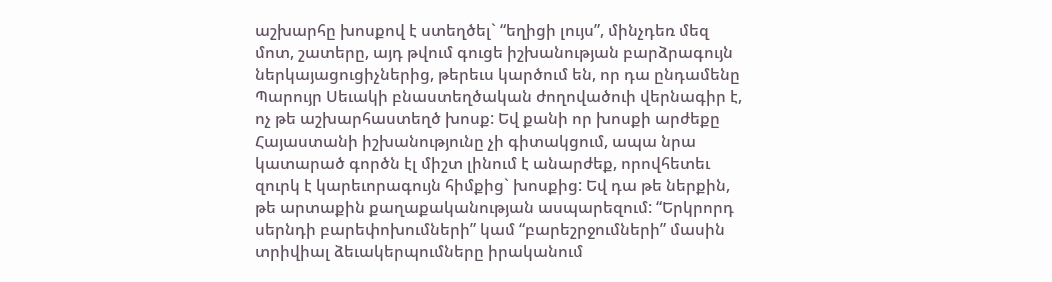աշխարհը խոսքով է ստեղծել` “եղիցի լույս”, մինչդեռ մեզ մոտ, շատերը, այդ թվում գուցե իշխանության բարձրագույն ներկայացուցիչներից, թերեւս կարծում են, որ դա ընդամենը Պարույր Սեւակի բնաստեղծական ժողովածուի վերնագիր է, ոչ թե աշխարհաստեղծ խոսք: Եվ քանի որ խոսքի արժեքը Հայաստանի իշխանությունը չի գիտակցում, ապա նրա կատարած գործն էլ միշտ լինում է անարժեք, որովհետեւ զուրկ է կարեւորագույն հիմքից` խոսքից: Եվ դա թե ներքին, թե արտաքին քաղաքականության ասպարեզում: “Երկրորդ սերնդի բարեփոխումների” կամ “բարեշրջումների” մասին տրիվիալ ձեւակերպումները իրականում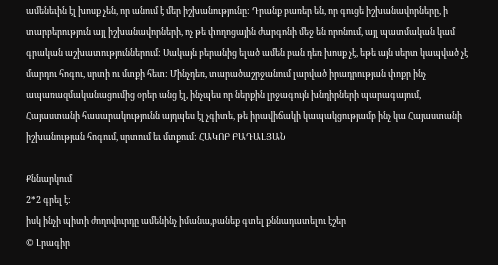ամենեւին էլ խոսք չեն, որ անում է մեր իշխանությունը: Դրանք բառեր են, որ գուցե իշխանավորները, ի տարբերություն այլ իշխանավորների, ոչ թե փողոցային ժարգոնի մեջ են որոնում, այլ պատմական կամ գրական աշխատություններում: Սակայն բերանից ելած ամեն բան դեռ խոսք չէ, եթե այն սերտ կապված չէ մարդու հոգու, սրտի ու մտքի հետ: Մինչդեռ, տարածաշրջանում լարված իրադրության փոքր ինչ ապառազմականացումից օրեր անց էլ, ինչպես որ ներքին լրջագույն խնդիրների պարագայում, Հայաստանի հասարակությունն այդպես էլ չգիտե, թե իրավիճակի կապակցությամբ ինչ կա Հայաստանի իշխանության հոգում, սրտում եւ մտքում: ՀԱԿՈԲ ԲԱԴԱԼՅԱՆ

Քննարկում
2*2 գրել է:
իսկ ինչի պիտի ժողովուրդը ամենինչ իմանա,բանեք գտել քննադատելու էշեր
© Լրագիր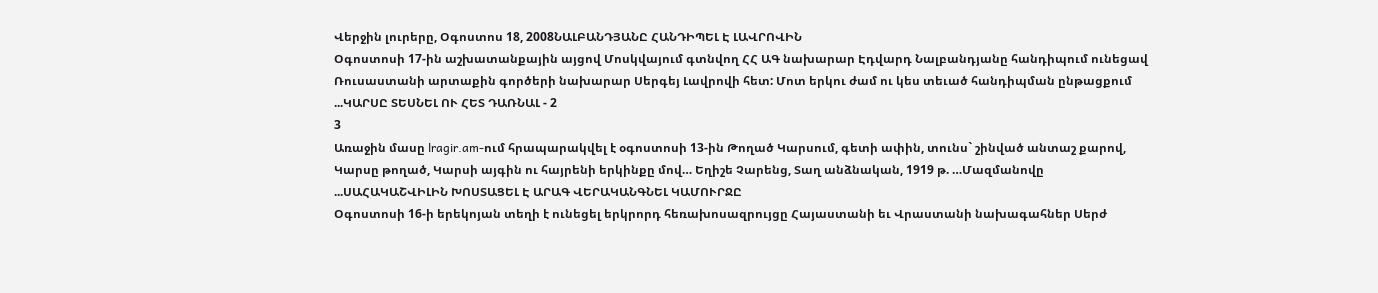Վերջին լուրերը, Օգոստոս 18, 2008ՆԱԼԲԱՆԴՅԱՆԸ ՀԱՆԴԻՊԵԼ Է ԼԱՎՐՈՎԻՆ
Օգոստոսի 17-ին աշխատանքային այցով Մոսկվայում գտնվող ՀՀ ԱԳ նախարար Էդվարդ Նալբանդյանը հանդիպում ունեցավ Ռուսաստանի արտաքին գործերի նախարար Սերգեյ Լավրովի հետ: Մոտ երկու ժամ ու կես տեւած հանդիպման ընթացքում ...ԿԱՐՍԸ ՏԵՍՆԵԼ ՈՒ ՀԵՏ ԴԱՌՆԱԼ - 2
3
Առաջին մասը lragir.am-ում հրապարակվել է օգոստոսի 13-ին Թողած Կարսում, գետի ափին, տունս` շինված անտաշ քարով, Կարսը թողած, Կարսի այգին ու հայրենի երկինքը մով… Եղիշե Չարենց, Տաղ անձնական, 1919 թ. …Մազմանովը ...ՍԱՀԱԿԱՇՎԻԼԻՆ ԽՈՍՏԱՑԵԼ Է ԱՐԱԳ ՎԵՐԱԿԱՆԳՆԵԼ ԿԱՄՈՒՐՋԸ
Օգոստոսի 16-ի երեկոյան տեղի է ունեցել երկրորդ հեռախոսազրույցը Հայաստանի եւ Վրաստանի նախագահներ Սերժ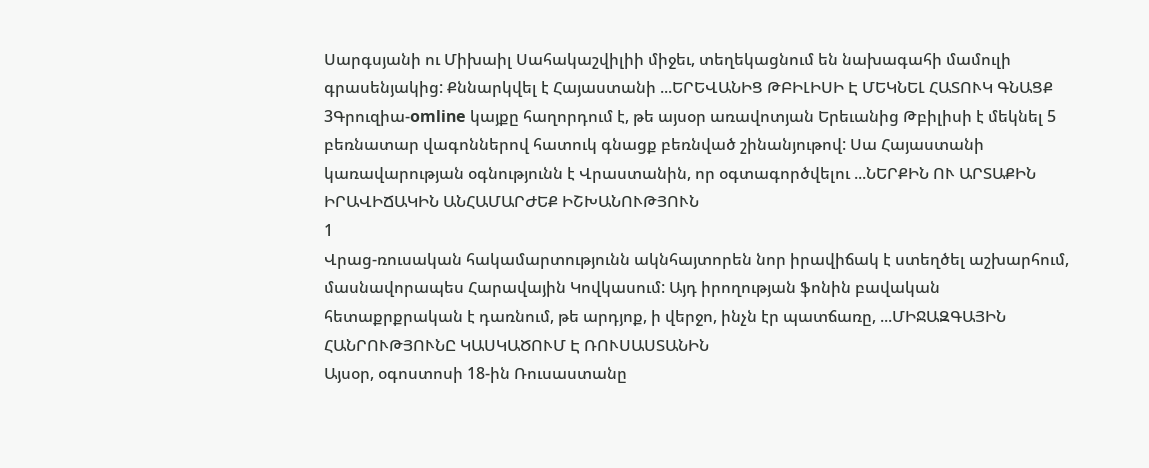Սարգսյանի ու Միխաիլ Սահակաշվիլիի միջեւ, տեղեկացնում են նախագահի մամուլի գրասենյակից: Քննարկվել է Հայաստանի ...ԵՐԵՎԱՆԻՑ ԹԲԻԼԻՍԻ Է ՄԵԿՆԵԼ ՀԱՏՈՒԿ ԳՆԱՑՔ
3Գրուզիա-omline կայքը հաղորդում է, թե այսօր առավոտյան Երեւանից Թբիլիսի է մեկնել 5 բեռնատար վագոններով հատուկ գնացք բեռնված շինանյութով: Սա Հայաստանի կառավարության օգնությունն է Վրաստանին, որ օգտագործվելու ...ՆԵՐՔԻՆ ՈՒ ԱՐՏԱՔԻՆ ԻՐԱՎԻՃԱԿԻՆ ԱՆՀԱՄԱՐԺԵՔ ԻՇԽԱՆՈՒԹՅՈՒՆ
1
Վրաց-ռուսական հակամարտությունն ակնհայտորեն նոր իրավիճակ է ստեղծել աշխարհում, մասնավորապես Հարավային Կովկասում: Այդ իրողության ֆոնին բավական հետաքրքրական է դառնում, թե արդյոք, ի վերջո, ինչն էր պատճառը, ...ՄԻՋԱԶԳԱՅԻՆ ՀԱՆՐՈՒԹՅՈՒՆԸ ԿԱՍԿԱԾՈՒՄ Է ՌՈՒՍԱՍՏԱՆԻՆ
Այսօր, օգոստոսի 18-ին Ռուսաստանը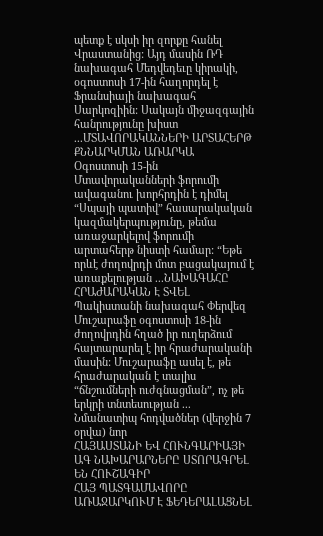պետք է սկսի իր զորքը հանել Վրաստանից: Այդ մասին ՌԴ նախագահ Մեդվեդեւը կիրակի, օգոստոսի 17-ին հաղորդել է Ֆրանսիայի նախագահ Սարկոզիին: Սակայն միջազգային հանրությունը խիստ ...ՄՏԱՎՈՐԱԿԱՆՆԵՐԻ ԱՐՏԱՀԵՐԹ ՔՆՆԱՐԿՄԱՆ ԱՌԱՐԿԱ
Օգոստոսի 15-ին Մտավորականների ֆորումի ավագանու խորհրդին է դիմել “Սպայի պատիվ” հասարակական կազմակերպությունը, թեմա առաջարկելով ֆորումի արտահերթ նիստի համար: “Եթե որևէ ժողովրդի մոտ բացակայում է առաքելության ...ՆԱԽԱԳԱՀԸ ՀՐԱԺԱՐԱԿԱՆ Է ՏՎԵԼ
Պակիստանի նախագահ Փերվեզ Մուշարաֆը օգոստոսի 18-ին ժողովրդին հղած իր ուղերձում հայտարարել է իր հրաժարականի մասին: Մուշարաֆը ասել է, թե հրաժարական է տալիս “ճնշումների ուժգնացման”, ոչ թե երկրի տնտեսության ...
Նմանատիպ հոդվածներ (վերջին 7 օրվա) նոր
ՀԱՅԱՍՏԱՆԻ ԵՎ ՀՈՒՆԳԱՐԻԱՅԻ ԱԳ ՆԱԽԱՐԱՐՆԵՐԸ ՍՏՈՐԱԳՐԵԼ ԵՆ ՀՈՒՇԱԳԻՐ
ՀԱՅ ՊԱՏԳԱՄԱՎՈՐԸ ԱՌԱՋԱՐԿՈՒՄ Է ՖԵԴԵՐԱԼԱՑՆԵԼ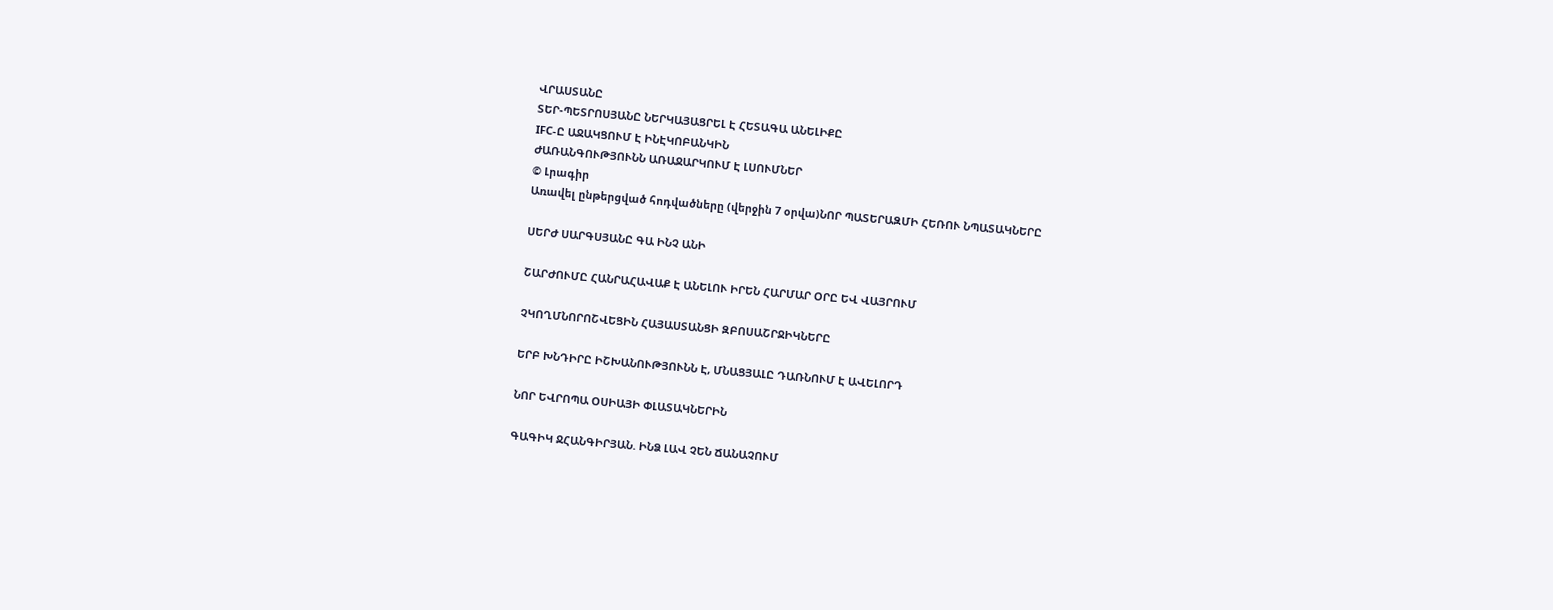ՎՐԱՍՏԱՆԸ
ՏԵՐ-ՊԵՏՐՈՍՅԱՆԸ ՆԵՐԿԱՅԱՑՐԵԼ Է ՀԵՏԱԳԱ ԱՆԵԼԻՔԸ
IFC-Ը ԱՋԱԿՑՈՒՄ Է ԻՆԷԿՈԲԱՆԿԻՆ
ԺԱՌԱՆԳՈՒԹՅՈՒՆՆ ԱՌԱՋԱՐԿՈՒՄ Է ԼՍՈՒՄՆԵՐ
© Լրագիր
Առավել ընթերցված հոդվածները (վերջին 7 օրվա)ՆՈՐ ՊԱՏԵՐԱԶՄԻ ՀԵՌՈՒ ՆՊԱՏԱԿՆԵՐԸ

ՍԵՐԺ ՍԱՐԳՍՅԱՆԸ ԳԱ ԻՆՉ ԱՆԻ

ՇԱՐԺՈՒՄԸ ՀԱՆՐԱՀԱՎԱՔ Է ԱՆԵԼՈՒ ԻՐԵՆ ՀԱՐՄԱՐ ՕՐԸ ԵՎ ՎԱՅՐՈՒՄ

ՉԿՈՂՄՆՈՐՈՇՎԵՑԻՆ ՀԱՅԱՍՏԱՆՑԻ ԶԲՈՍԱՇՐՋԻԿՆԵՐԸ

ԵՐԲ ԽՆԴԻՐԸ ԻՇԽԱՆՈՒԹՅՈՒՆՆ Է, ՄՆԱՑՅԱԼԸ ԴԱՌՆՈՒՄ Է ԱՎԵԼՈՐԴ

ՆՈՐ ԵՎՐՈՊԱ ՕՍԻԱՅԻ ՓԼԱՏԱԿՆԵՐԻՆ

ԳԱԳԻԿ ՋՀԱՆԳԻՐՅԱՆ. ԻՆՁ ԼԱՎ ՉԵՆ ՃԱՆԱՉՈՒՄ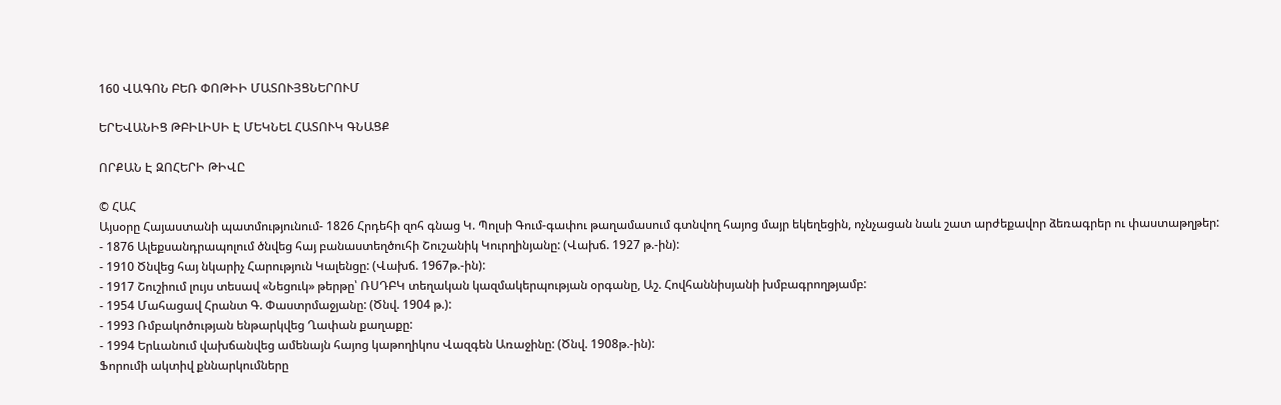160 ՎԱԳՈՆ ԲԵՌ ՓՈԹԻԻ ՄԱՏՈՒՅՑՆԵՐՈՒՄ

ԵՐԵՎԱՆԻՑ ԹԲԻԼԻՍԻ Է ՄԵԿՆԵԼ ՀԱՏՈՒԿ ԳՆԱՑՔ

ՈՐՔԱՆ Է ԶՈՀԵՐԻ ԹԻՎԸ

© ՀԱՀ
Այսօրը Հայաստանի պատմությունում- 1826 Հրդեհի զոհ գնաց Կ. Պոլսի Գում-գափու թաղամասում գտնվող հայոց մայր եկեղեցին, ոչնչացան նաև շատ արժեքավոր ձեռագրեր ու փաստաթղթեր:
- 1876 Ալեքսանդրապոլում ծնվեց հայ բանաստեղծուհի Շուշանիկ Կուրղինյանը: (Վախճ. 1927 թ.-ին):
- 1910 Ծնվեց հայ նկարիչ Հարություն Կալենցը: (Վախճ. 1967թ.-ին):
- 1917 Շուշիում լույս տեսավ «Նեցուկ» թերթը՝ ՌՍԴԲԿ տեղական կազմակերպության օրգանը, Աշ. Հովհաննիսյանի խմբագրողթյամբ:
- 1954 Մահացավ Հրանտ Գ. Փաստրմաջյանը: (Ծնվ. 1904 թ.):
- 1993 Ռմբակոծության ենթարկվեց Ղափան քաղաքը:
- 1994 Երևանում վախճանվեց ամենայն հայոց կաթողիկոս Վազգեն Առաջինը: (Ծնվ. 1908թ.-ին):
Ֆորումի ակտիվ քննարկումները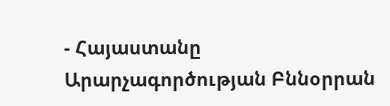- Հայաստանը Արարչագործության Բննօրրան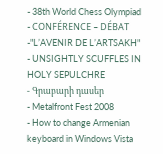- 38th World Chess Olympiad
- CONFÉRENCE – DÉBAT -"L’AVENIR DE L’ARTSAKH"
- UNSIGHTLY SCUFFLES IN HOLY SEPULCHRE
- Գրաբարի դասեր
- Metalfront Fest 2008
- How to change Armenian keyboard in Windows Vista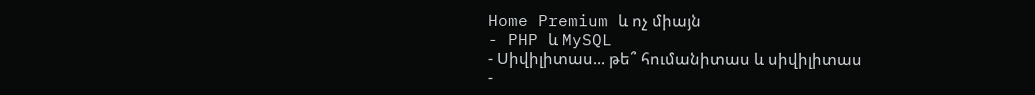Home Premium և ոչ միայն
- PHP և MySQL
- Սիվիլիտաս... թե՞ հումանիտաս և սիվիլիտաս
-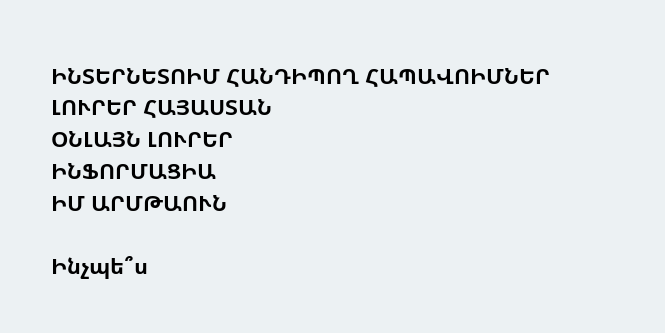ԻՆՏԵՐՆԵՏՈԻՄ ՀԱՆԴԻՊՈՂ ՀԱՊԱՎՈԻՄՆԵՐ
ԼՈՒՐԵՐ ՀԱՅԱՍՏԱՆ
ՕՆԼԱՅՆ ԼՈՒՐԵՐ
ԻՆՖՈՐՄԱՑԻԱ
ԻՄ ԱՐՄԹԱՈՒՆ

Ինչպե՞ս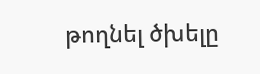թողնել ծխելը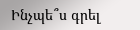Ինչպե՞ս գրել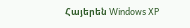Հայերեն Windows XP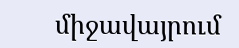միջավայրում